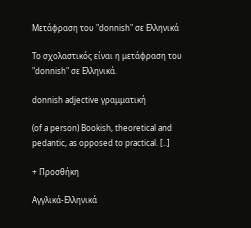Μετάφραση του "donnish" σε Ελληνικά

Το σχολαστικός είναι η μετάφραση του "donnish" σε Ελληνικά.

donnish adjective γραμματική

(of a person) Bookish, theoretical and pedantic, as opposed to practical. [..]

+ Προσθήκη

Αγγλικά-Ελληνικά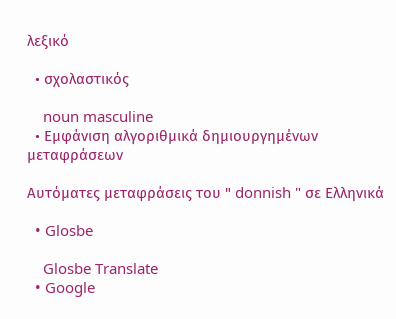λεξικό

  • σχολαστικός

    noun masculine
  • Εμφάνιση αλγοριθμικά δημιουργημένων μεταφράσεων

Αυτόματες μεταφράσεις του " donnish " σε Ελληνικά

  • Glosbe

    Glosbe Translate
  • Google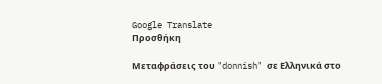Google Translate
Προσθήκη

Μεταφράσεις του "donnish" σε Ελληνικά στο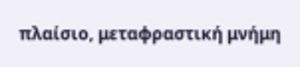πλαίσιο, μεταφραστική μνήμη